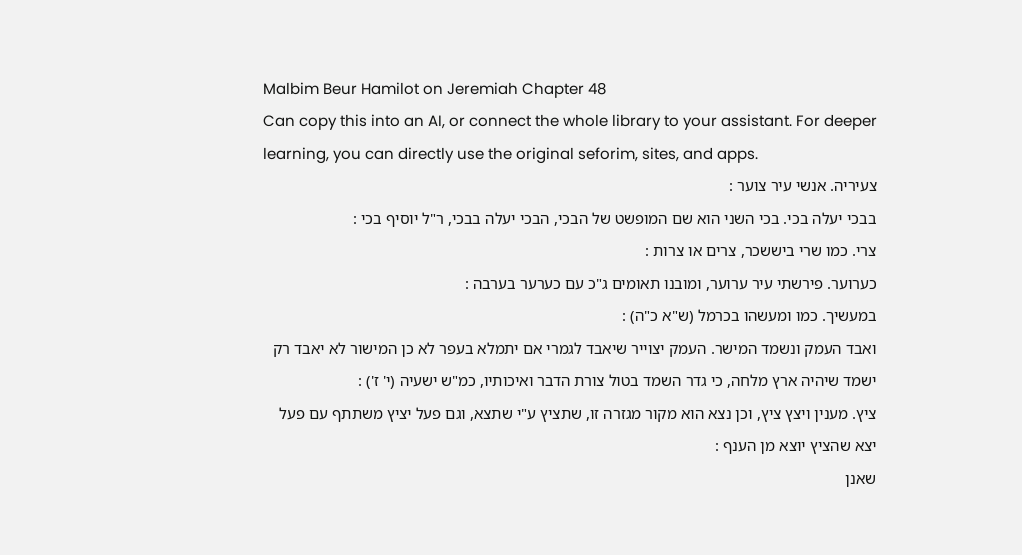Malbim Beur Hamilot on Jeremiah Chapter 48
Can copy this into an AI, or connect the whole library to your assistant. For deeper learning, you can directly use the original seforim, sites, and apps.
צעיריה. אנשי עיר צוער :
בבכי יעלה בכי. בכי השני הוא שם המופשט של הבכי, הבכי יעלה בבכי, ר"ל יוסיף בכי :
צרי. כמו שרי ביששכר, צרים או צרות :
כערוער. פירשתי עיר ערוער, ומובנו תאומים ג"כ עם כערער בערבה :
במעשיך. כמו ומעשהו בכרמל (ש"א כ"ה) :
ואבד העמק ונשמד המישר. העמק יצוייר שיאבד לגמרי אם יתמלא בעפר לא כן המישור לא יאבד רק ישמד שיהיה ארץ מלחה, כי גדר השמד בטול צורת הדבר ואיכותיו, כמ"ש ישעיה (י' ז') :
ציץ. מענין ויצץ ציץ, וכן נצא הוא מקור מגזרה זו, שתציץ ע"י שתצא, וגם פעל יציץ משתתף עם פעל יצא שהציץ יוצא מן הענף :
שאנן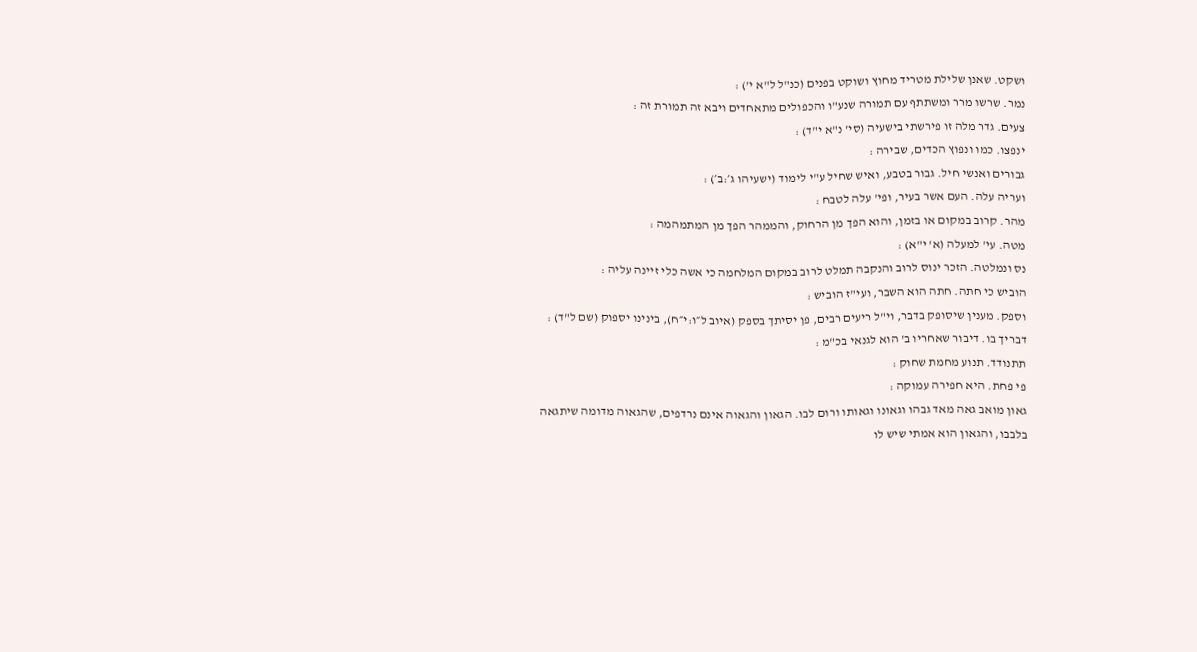ושקט. שאנן שלילת מטריד מחוץ ושוקט בפנים (כנ"ל ל"א י') :
נמר. שרשו מרר ומשתתף עם תמורה שנע"ו והכפולים מתאחדים ויבא זה תמורת זה :
צעים. גדר מלה זו פירשתי בישעיה (סי' נ"א י"ד) :
ינפצו. כמו ונפוץ הכדים, שבירה :
גבורים ואנשי חיל. גבור בטבע, ואיש שחיל ע"י לימוד (ישעיהו ג׳:ב׳) :
ועריה עלה. העם אשר בעיר, ופי' עלה לטבח :
מהר. קרוב במקום או בזמן, והוא הפך מן הרחוק, והממהר הפך מן המתמהמה :
מטה. עי' למעלה (א' י"א) :
נס ונמלטה. הזכר ינוס לרוב והנקבה תמלט לרוב במקום המלחמה כי אשה כלי זיינה עליה :
הוביש כי חתה. חתה הוא השבר, ועי"ז הוביש :
וספק. מענין שיסופק בדבר, וי"ל ריעים רבים, פן יסיתך בספק (איוב ל״ו:י״ח), בינינו יספוק (שם ל"ד) :
דבריך בו. דיבור שאחריו ב' הוא לגנאי בכ"מ :
תתנודד. תנוע מחמת שחוק :
פי פחת. היא חפירה עמוקה :
גאון מואב גאה מאד גבהו וגאונו וגאותו ורום לבו. הגאון והגאוה אינם נרדפים, שהגאוה מדומה שיתגאה בלבבו, והגאון הוא אמתי שיש לו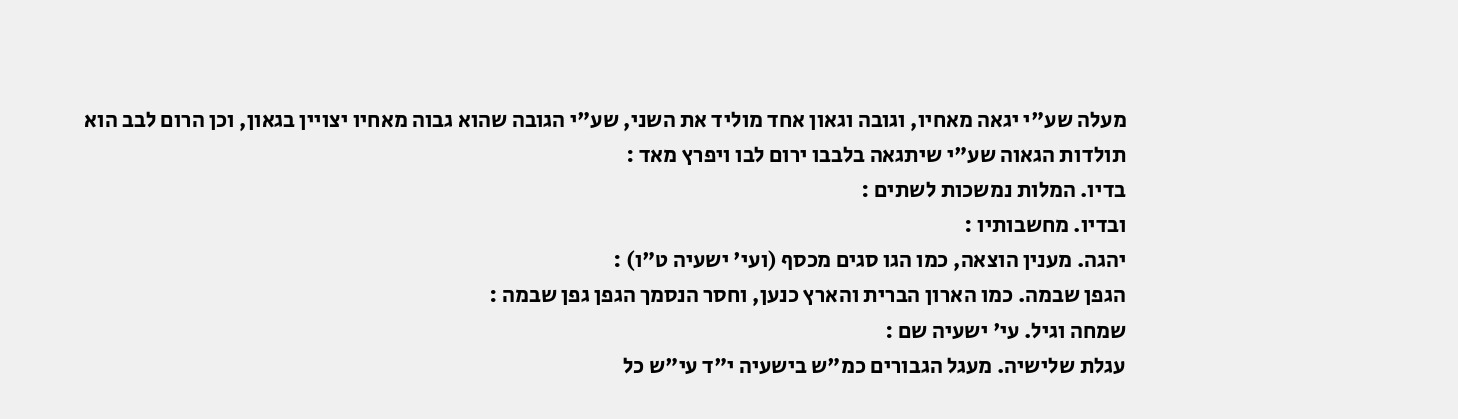מעלה שע"י יגאה מאחיו, וגובה וגאון אחד מוליד את השני, שע"י הגובה שהוא גבוה מאחיו יצויין בגאון, וכן הרום לבב הוא תולדות הגאוה שע"י שיתגאה בלבבו ירום לבו ויפרץ מאד :
בדיו. המלות נמשכות לשתים :
ובדיו. מחשבותיו :
יהגה. מענין הוצאה, כמו הגו סגים מכסף (ועי' ישעיה ט"ו) :
הגפן שבמה. כמו הארון הברית והארץ כנען, וחסר הנסמך הגפן גפן שבמה :
שמחה וגיל. עי' ישעיה שם :
עגלת שלישיה. מעגל הגבורים כמ"ש בישעיה י"ד עי"ש כל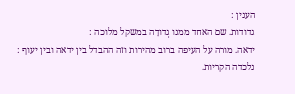הענין :
גדודות. שם האחד ממנו גְדודָה במשקל מלוכה :
ידאה. מורה על העיפה ברוב מהירות וזה ההבדל בין ידאה ובין יעוף :
נלכדה הקריות.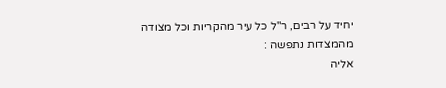יחיד על רבים, ר"ל כל עיר מהקריות וכל מצודה מהמצדות נתפשה :
אליה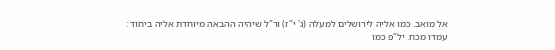אל מואב. כמו אליה לירושלים למעלה (ג' י"ז) ור"ל שיהיה ההבאה מיוחדת אליה ביחוד :
עמדו מכח. יל"פ כמו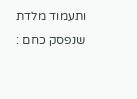ותעמוד מלדת שנפסק כחם :